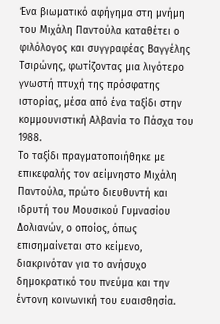Ένα βιωματικό αφήγημα στη μνήμη του Μιχάλη Παντούλα καταθέτει ο φιλόλογος και συγγραφέας Βαγγέλης Τσιρώνης, φωτίζοντας μια λιγότερο γνωστή πτυχή της πρόσφατης ιστορίας, μέσα από ένα ταξίδι στην κομμουνιστική Αλβανία το Πάσχα του 1988.
Το ταξίδι πραγματοποιήθηκε με επικεφαλής τον αείμνηστο Μιχάλη Παντούλα, πρώτο διευθυντή και ιδρυτή του Μουσικού Γυμνασίου Δολιανών, ο οποίος, όπως επισημαίνεται στο κείμενο, διακρινόταν για το ανήσυχο δημοκρατικό του πνεύμα και την έντονη κοινωνική του ευαισθησία.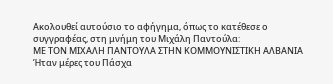Ακολουθεί αυτούσιο το αφήγημα, όπως το κατέθεσε ο συγγραφέας, στη μνήμη του Μιχάλη Παντούλα:
ΜΕ ΤΟΝ ΜΙΧΑΛΗ ΠΑΝΤΟΥΛΑ ΣΤΗΝ ΚΟΜΜΟΥΝΙΣΤΙΚΗ ΑΛΒΑΝΙΑ
Ήταν μέρες του Πάσχα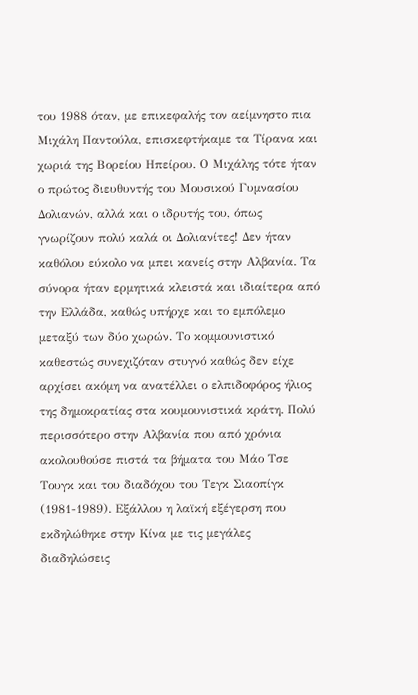του 1988 όταν, με επικεφαλής τον αείμνηστο πια Μιχάλη Παντούλα, επισκεφτήκαμε τα Τίρανα και χωριά της Βορείου Ηπείρου. Ο Μιχάλης τότε ήταν ο πρώτος διευθυντής του Μουσικού Γυμνασίου Δολιανών, αλλά και ο ιδρυτής του, όπως γνωρίζουν πολύ καλά οι Δολιανίτες! Δεν ήταν καθόλου εύκολο να μπει κανείς στην Αλβανία. Τα σύνορα ήταν ερμητικά κλειστά και ιδιαίτερα από την Ελλάδα, καθώς υπήρχε και το εμπόλεμο μεταξύ των δύο χωρών. Το κομμουνιστικό καθεστώς συνεχιζόταν στυγνό καθώς δεν είχε αρχίσει ακόμη να ανατέλλει ο ελπιδοφόρος ήλιος της δημοκρατίας στα κουμουνιστικά κράτη. Πολύ περισσότερο στην Αλβανία που από χρόνια ακολουθούσε πιστά τα βήματα του Μάο Τσε Τουγκ και του διαδόχου του Τεγκ Σιαοπίγκ (1981-1989). Εξάλλου η λαϊκή εξέγερση που εκδηλώθηκε στην Κίνα με τις μεγάλες διαδηλώσεις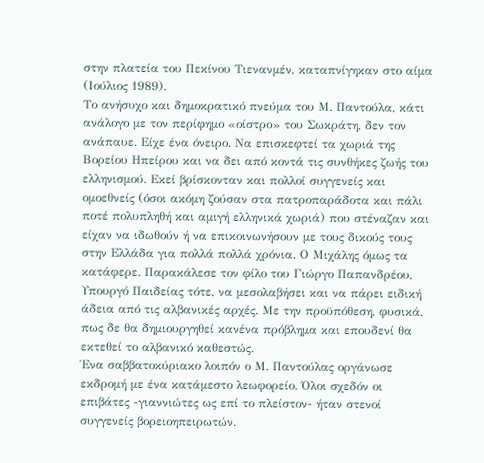στην πλατεία του Πεκίνου Τιενανμέν, καταπνίγηκαν στο αίμα (Ιούλιος 1989).
Το ανήσυχο και δημοκρατικό πνεύμα του Μ. Παντούλα, κάτι ανάλογο με τον περίφημο «οίστρο» του Σωκράτη, δεν τον ανάπαυε. Είχε ένα όνειρο. Να επισκεφτεί τα χωριά της Βορείου Ηπείρου και να δει από κοντά τις συνθήκες ζωής του ελληνισμού. Εκεί βρίσκονταν και πολλοί συγγενείς και ομοεθνείς (όσοι ακόμη ζούσαν στα πατροπαράδοτα και πάλι ποτέ πολυπληθή και αμιγή ελληνικά χωριά) που στέναζαν και είχαν να ιδωθούν ή να επικοινωνήσουν με τους δικούς τους στην Ελλάδα για πολλά πολλά χρόνια. Ο Μιχάλης όμως τα κατάφερε. Παρακάλεσε τον φίλο του Γιώργο Παπανδρέου, Υπουργό Παιδείας τότε, να μεσολαβήσει και να πάρει ειδική άδεια από τις αλβανικές αρχές. Με την προϋπόθεση, φυσικά, πως δε θα δημιουργηθεί κανένα πρόβλημα και επουδενί θα εκτεθεί το αλβανικό καθεστώς.
Ένα σαββατοκύριακο λοιπόν ο Μ. Παντούλας οργάνωσε εκδρομή με ένα κατάμεστο λεωφορείο. Όλοι σχεδόν οι επιβάτες -γιαννιώτες ως επί το πλείστον- ήταν στενοί συγγενείς βορειοηπειρωτών.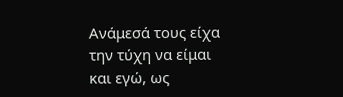Ανάμεσά τους είχα την τύχη να είμαι και εγώ, ως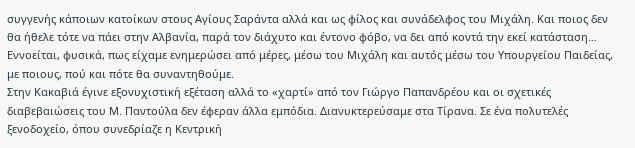συγγενής κάποιων κατοίκων στους Αγίους Σαράντα αλλά και ως φίλος και συνάδελφος του Μιχάλη. Και ποιος δεν θα ήθελε τότε να πάει στην Αλβανία, παρά τον διάχυτο και έντονο φόβο, να δει από κοντά την εκεί κατάσταση… Εννοείται, φυσικά, πως είχαμε ενημερώσει από μέρες, μέσω του Μιχάλη και αυτός μέσω του Υπουργείου Παιδείας, με ποιους, πού και πότε θα συναντηθούμε.
Στην Κακαβιά έγινε εξονυχιστική εξέταση αλλά το «χαρτί» από τον Γιώργο Παπανδρέου και οι σχετικές διαβεβαιώσεις του Μ. Παντούλα δεν έφεραν άλλα εμπόδια. Διανυκτερεύσαμε στα Τίρανα. Σε ένα πολυτελές ξενοδοχείο, όπου συνεδρίαζε η Κεντρική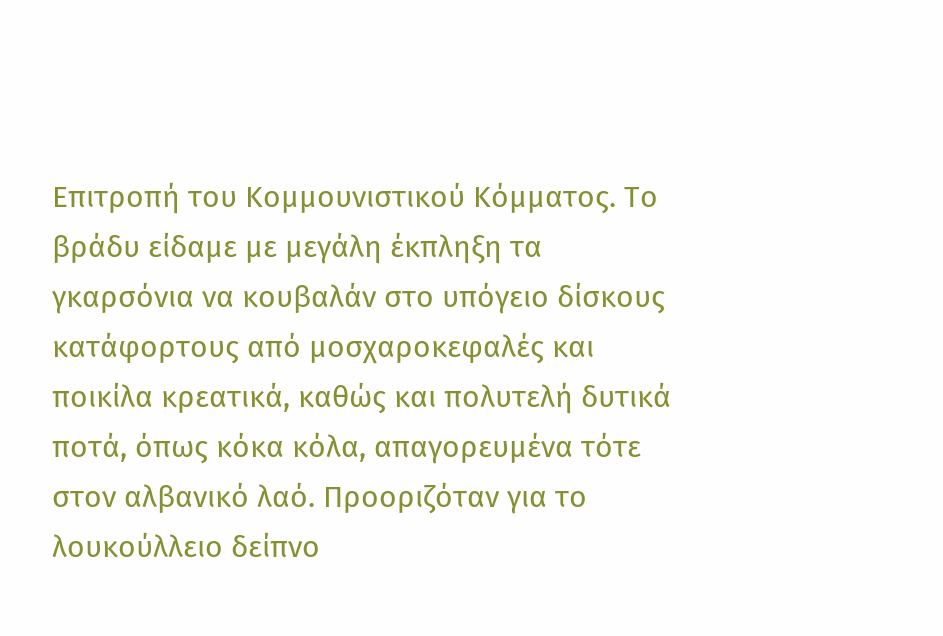Επιτροπή του Κομμουνιστικού Κόμματος. Το βράδυ είδαμε με μεγάλη έκπληξη τα γκαρσόνια να κουβαλάν στο υπόγειο δίσκους κατάφορτους από μοσχαροκεφαλές και ποικίλα κρεατικά, καθώς και πολυτελή δυτικά ποτά, όπως κόκα κόλα, απαγορευμένα τότε στον αλβανικό λαό. Προοριζόταν για το λουκούλλειο δείπνο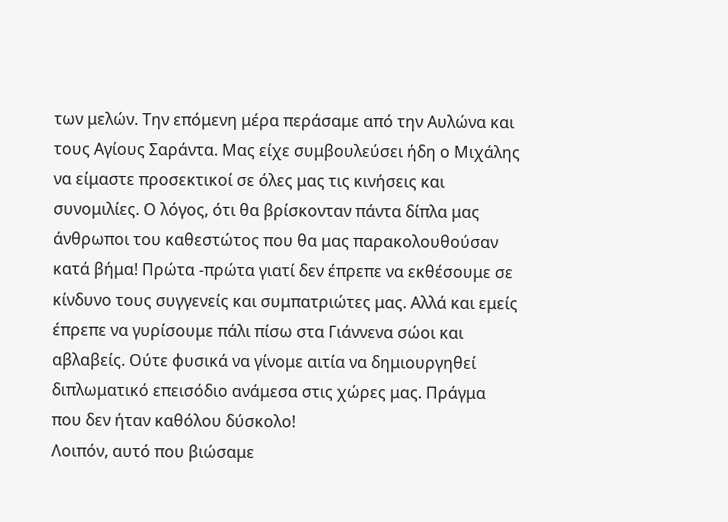των μελών. Την επόμενη μέρα περάσαμε από την Αυλώνα και τους Αγίους Σαράντα. Μας είχε συμβουλεύσει ήδη ο Μιχάλης να είμαστε προσεκτικοί σε όλες μας τις κινήσεις και συνομιλίες. Ο λόγος, ότι θα βρίσκονταν πάντα δίπλα μας άνθρωποι του καθεστώτος που θα μας παρακολουθούσαν κατά βήμα! Πρώτα -πρώτα γιατί δεν έπρεπε να εκθέσουμε σε κίνδυνο τους συγγενείς και συμπατριώτες μας. Αλλά και εμείς έπρεπε να γυρίσουμε πάλι πίσω στα Γιάννενα σώοι και αβλαβείς. Ούτε φυσικά να γίνομε αιτία να δημιουργηθεί διπλωματικό επεισόδιο ανάμεσα στις χώρες μας. Πράγμα που δεν ήταν καθόλου δύσκολο!
Λοιπόν, αυτό που βιώσαμε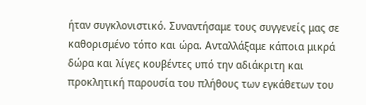ήταν συγκλονιστικό. Συναντήσαμε τους συγγενείς μας σε καθορισμένο τόπο και ώρα. Ανταλλάξαμε κάποια μικρά δώρα και λίγες κουβέντες υπό την αδιάκριτη και προκλητική παρουσία του πλήθους των εγκάθετων του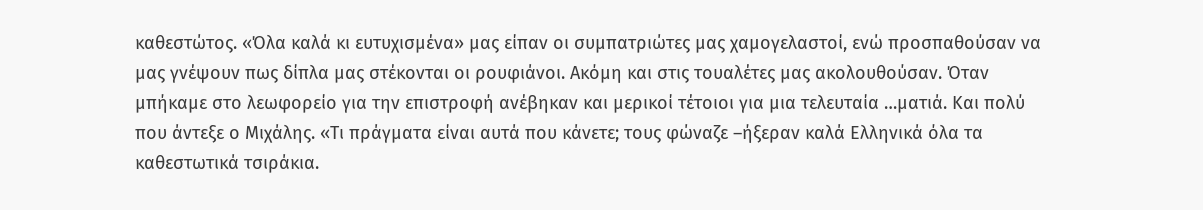καθεστώτος. «Όλα καλά κι ευτυχισμένα» μας είπαν οι συμπατριώτες μας χαμογελαστοί, ενώ προσπαθούσαν να μας γνέψουν πως δίπλα μας στέκονται οι ρουφιάνοι. Ακόμη και στις τουαλέτες μας ακολουθούσαν. Όταν μπήκαμε στο λεωφορείο για την επιστροφή ανέβηκαν και μερικοί τέτοιοι για μια τελευταία …ματιά. Και πολύ που άντεξε ο Μιχάλης. «Τι πράγματα είναι αυτά που κάνετε; τους φώναζε –ήξεραν καλά Ελληνικά όλα τα καθεστωτικά τσιράκια.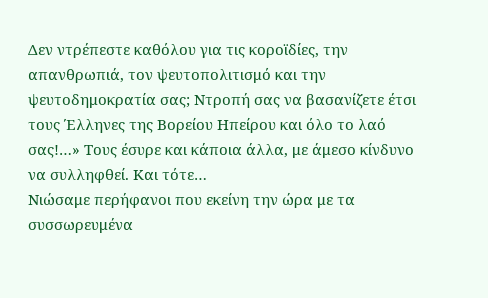Δεν ντρέπεστε καθόλου για τις κοροϊδίες, την απανθρωπιά, τον ψευτοπολιτισμό και την ψευτοδημοκρατία σας; Ντροπή σας να βασανίζετε έτσι τους Έλληνες της Βορείου Ηπείρου και όλο το λαό σας!…» Τους έσυρε και κάποια άλλα, με άμεσο κίνδυνο να συλληφθεί. Και τότε…
Νιώσαμε περήφανοι που εκείνη την ώρα με τα συσσωρευμένα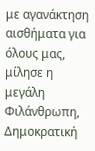με αγανάκτηση αισθήματα για όλους μας, μίλησε η μεγάλη Φιλάνθρωπη, Δημοκρατική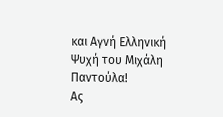και Αγνή Ελληνική Ψυχή του Μιχάλη Παντούλα!
Ας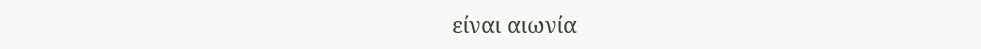είναι αιωνία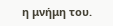η μνήμη του.